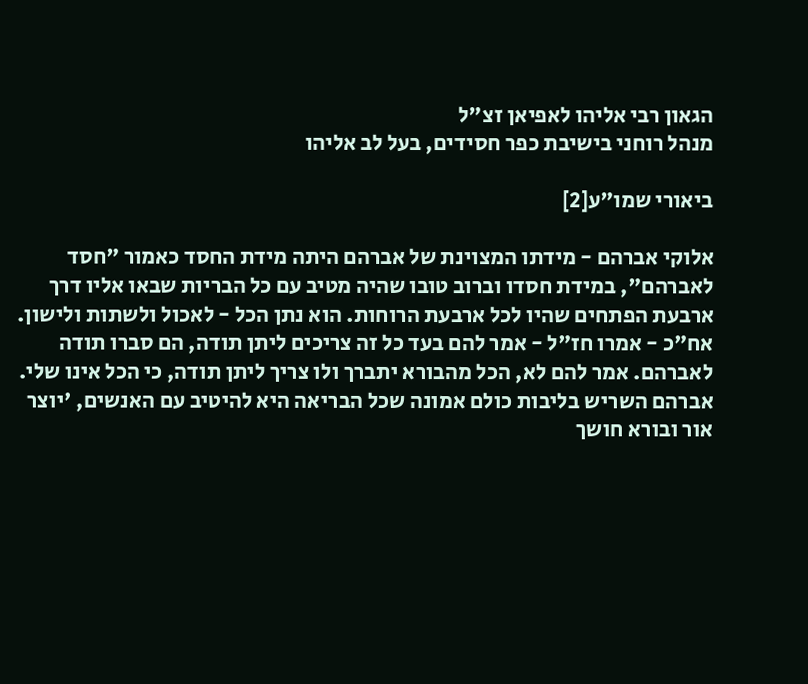הגאון רבי אליהו לאפיאן זצ"ל
מנהל רוחני בישיבת כפר חסידים, בעל לב אליהו

ביאורי שמו"ע[2]

אלוקי אברהם - מידתו המצוינת של אברהם היתה מידת החסד כאמור "חסד לאברהם", במידת חסדו וברוב טובו שהיה מטיב עם כל הבריות שבאו אליו דרך ארבעת הפתחים שהיו לכל ארבעת הרוחות. הוא נתן הכל - לאכול ולשתות ולישון. אח"כ - אמרו חז"ל - אמר להם בעד כל זה צריכים ליתן תודה, הם סברו תודה לאברהם. אמר להם לא, הכל מהבורא יתברך ולו צריך ליתן תודה, כי הכל אינו שלי. אברהם השריש בליבות כולם אמונה שכל הבריאה היא להיטיב עם האנשים, 'יוצר אור ובורא חושך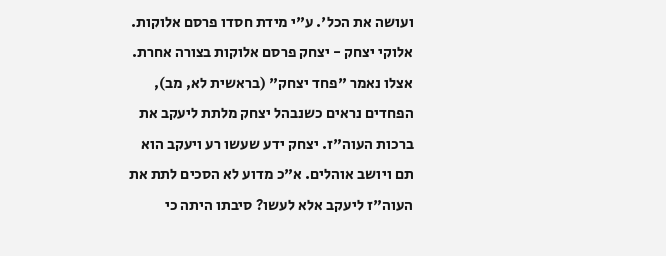ועושה את הכל'. ע"י מידת חסדו פרסם אלוקות.
אלוקי יצחק - יצחק פרסם אלוקות בצורה אחרת. אצלו נאמר "פחד יצחק" (בראשית לא, מב), הפחדים נראים כשנבהל יצחק מלתת ליעקב את ברכות העוה"ז. יצחק ידע שעשו רע ויעקב הוא תם ויושב אוהלים. א"כ מדוע לא הסכים לתת את העוה"ז ליעקב אלא לעשו? סיבתו היתה כי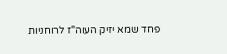פחד שמא יזיק העוה"ז לרוחניות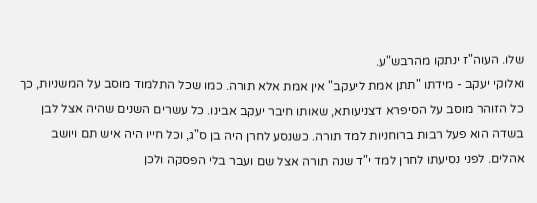שלו. העוה"ז ינתקו מהרבש"ע.
ואלוקי יעקב - מידתו "תתן אמת ליעקב" אין אמת אלא תורה. כמו שכל התלמוד מוסב על המשניות, כך כל הזוהר מוסב על הסיפרא דצניעותא, שאותו חיבר יעקב אבינו. כל עשרים השנים שהיה אצל לבן בשדה הוא פעל רבות ברוחניות למד תורה. כשנסע לחרן היה בן ס"ג, וכל חייו היה איש תם ויושב אהלים. לפני נסיעתו לחרן למד י"ד שנה תורה אצל שם ועבר בלי הפסקה ולכן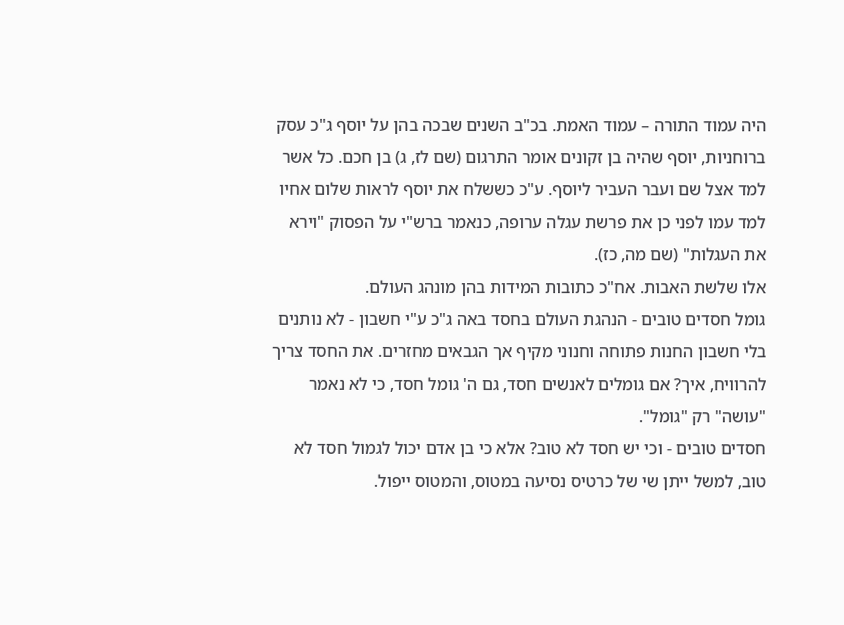היה עמוד התורה – עמוד האמת. בכ"ב השנים שבכה בהן על יוסף ג"כ עסק ברוחניות, יוסף שהיה בן זקונים אומר התרגום (שם לז, ג) בן חכם. כל אשר למד אצל שם ועבר העביר ליוסף. ע"כ כששלח את יוסף לראות שלום אחיו למד עמו לפני כן את פרשת עגלה ערופה, כנאמר ברש"י על הפסוק "וירא את העגלות" (שם מה, כז).
אלו שלשת האבות. אח"כ כתובות המידות בהן מונהג העולם.
גומל חסדים טובים - הנהגת העולם בחסד באה ג"כ ע"י חשבון - לא נותנים בלי חשבון החנות פתוחה וחנוני מקיף אך הגבאים מחזרים. את החסד צריך להרוויח, איך? אם גומלים לאנשים חסד, גם ה' גומל חסד, כי לא נאמר "עושה" רק "גומל".
חסדים טובים - וכי יש חסד לא טוב? אלא כי בן אדם יכול לגמול חסד לא טוב, למשל ייתן שי של כרטיס נסיעה במטוס, והמטוס ייפול.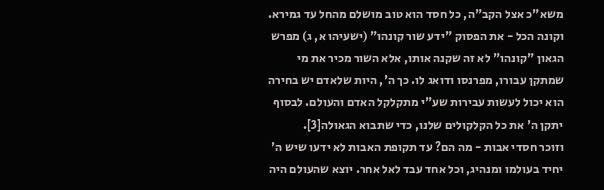משא"כ אצל הקב"ה, כל חסד הוא טוב מושלם מהחל עד גמירא.
וקונה הכל - את הפסוק "ידע שור קונהו" (ישעיהו א, ג) מפרש הגאון "קונהו" לא זה שקנה אותו, אלא השור מכיר את מי שמתקן עבורו, מפרנסו ודואג לו. כך ה', היות שלאדם יש בחירה הוא יכול לעשות עבירות שע"י מתקלקל האדם והעולם. לבסוף יתקן ה' את כל הקלקולים שלנו, כדי שתבוא הגאולה[3].
וזוכר חסדי אבות - מה הם? עד תקופת האבות לא ידעו שיש ה' יחיד בעולמו ומנהיג, וכל אחד עבד לאל אחר. יוצא שהעולם היה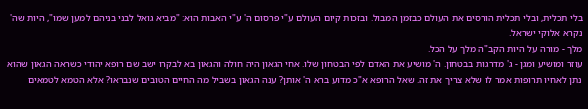בלי תכלית, ובלי תכלית הורסים את העולם כבזמן המבול. ובזכות קיום העולם ע"י פרסום ה' ע"י האבות הוא: "מביא גואל לבני בניהם למען שמו", היות שה' נקרא אלוקי ישראל.
מלך - מורה על היות הקב"ה מלך על הכל.
עוזר ומושיע ומגן - ג' מדרגות בבטחון. ה' מושיע את האדם לפי הבטחון שלו. אחי הגאון היה חולה והגאון בא לבקרו ישב שם רופא יהודי כשראה הגאון שהוא נתן לאחיו תרופות אמר לו שלא צריך את זה. שאל הרופא א"כ מדוע ברא ה' אותן? ענה הגאון בשביל מה החיים הטובים שנבראו? אלא הטמא לטמאים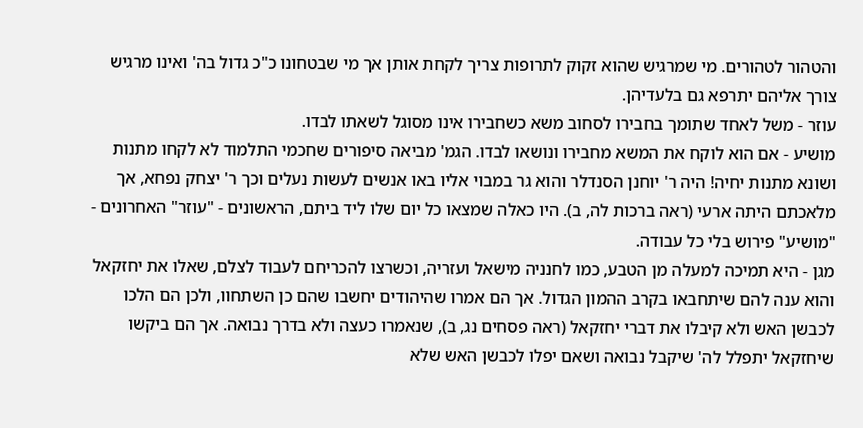והטהור לטהורים. מי שמרגיש שהוא זקוק לתרופות צריך לקחת אותן אך מי שבטחונו כ"כ גדול בה' ואינו מרגיש צורך אליהם יתרפא גם בלעדיהן.
עוזר - משל לאחד שתומך בחבירו לסחוב משא כשחבירו אינו מסוגל לשאתו לבדו.
מושיע - אם הוא לוקח את המשא מחבירו ונושאו לבדו. הגמ' מביאה סיפורים שחכמי התלמוד לא לקחו מתנות ושונא מתנות יחיה! היה ר' יוחנן הסנדלר והוא גר במבוי אליו באו אנשים לעשות נעלים וכך ר' יצחק נפחא, אך מלאכתם היתה ארעי (ראה ברכות לה, ב). היו כאלה שמצאו כל יום שלו ליד ביתם, הראשונים - "עוזר" האחרונים - "מושיע" פירוש בלי כל עבודה.
מגן - היא תמיכה למעלה מן הטבע, כמו לחנניה מישאל ועזריה, וכשרצו להכריחם לעבוד לצלם, שאלו את יחזקאל והוא ענה להם שיתחבאו בקרב ההמון הגדול. אך הם אמרו שהיהודים יחשבו שהם כן השתחוו, ולכן הם הלכו לכבשן האש ולא קיבלו את דברי יחזקאל (ראה פסחים נג, ב), שנאמרו כעצה ולא בדרך נבואה. אך הם ביקשו שיחזקאל יתפלל לה' שיקבל נבואה ושאם יפלו לכבשן האש שלא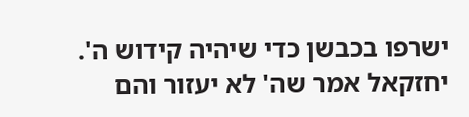ישרפו בכבשן כדי שיהיה קידוש ה'. יחזקאל אמר שה' לא יעזור והם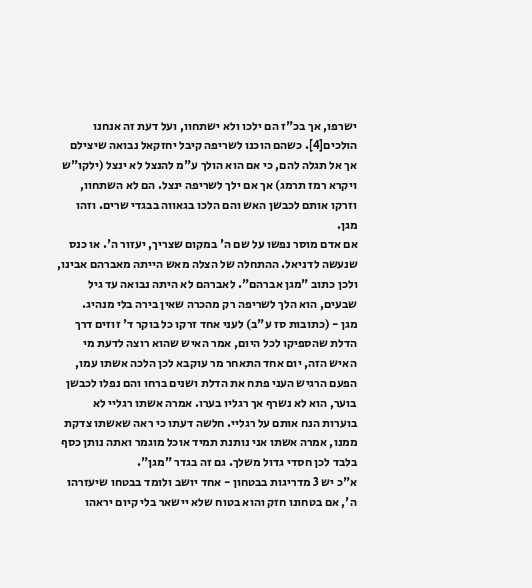ישרפו, אך בכ"ז הם ילכו ולא ישתחוו, ועל דעת זה אנחנו הולכים[4]. כשהם הוכנו לשריפה קיבל יחזקאל נבואה שיצילם אך אל תגלה להם, כי אם הוא הולך ע"מ להנצל לא ינצל (ילקו"ש ויקרא רמז תרמג) אך אם ילך לשריפה ינצל. הם לא השתחוו, וזרקו אותם לכבשן האש והם הלכו בגאווה בבגדי שרים. וזהו מגן.
אם אדם מוסר נפשו על שם ה' במקום שצריך, יעזור ה'. או כנס שנעשה לדניאל. ההתחלה של הצלה מאש הייתה מאברהם אבינו, ולכן כתוב "מגן אברהם". לאברהם לא היתה נבואה עד גיל שבעים, הוא הלך לשריפה רק מהכרה שאין בירה בלי מנהיג.
מגן - (כתובות סז ע"ב) לעני אחד זרקו כל בוקר ד' זוזים דרך הדלת שהספיקו לכל היום, אמר האיש שהוא רוצה לדעת מי האיש הזה, יום אחד התאחר מר עוקבא לכן הלכה אשתו עמו, הפעם הרגיש העני פתח את הדלת ושנים ברחו והם נפלו לכבשן בוער, הוא לא נשרף אך רגליו בערו. אמרה אשתו רגליי לא בוערות הנח אותם על רגליי. חלשה דעתו כי ראה שאשתו צדקת ממנו, אמרה אשתו אני נותנת תמיד אוכל מוגמר ואתה נותן כסף בלבד לכן חסדי גדול משלך. גם זה בגדר "מגן".
א"כ יש 3 מדריגות בבטחון - אחד יושב ולומד בבטחו שיעזרהו ה', אם בטחונו חזק והוא בטוח שלא יישאר בלי קיום יראהו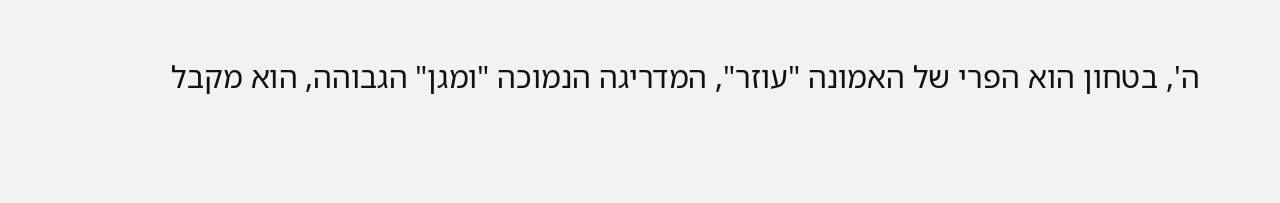ה', בטחון הוא הפרי של האמונה "עוזר", המדריגה הנמוכה "ומגן" הגבוהה, הוא מקבל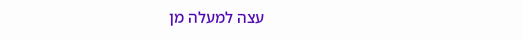עצה למעלה מן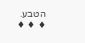הטבע.
♦ ♦ ♦